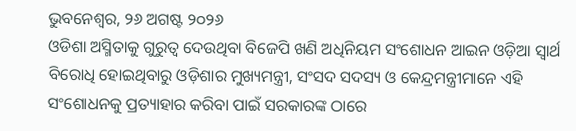ଭୁବନେଶ୍ୱର, ୨୬ ଅଗଷ୍ଟ ୨୦୨୬
ଓଡିଶା ଅସ୍ମିତାକୁ ଗୁରୁତ୍ୱ ଦେଉଥିବା ବିଜେପି ଖଣି ଅଧିନିୟମ ସଂଶୋଧନ ଆଇନ ଓଡ଼ିଆ ସ୍ୱାର୍ଥ ବିରୋଧି ହୋଇଥିବାରୁ ଓଡ଼ିଶାର ମୁଖ୍ୟମନ୍ତ୍ରୀ, ସଂସଦ ସଦସ୍ୟ ଓ କେନ୍ଦ୍ରମନ୍ତ୍ରୀମାନେ ଏହି ସଂଶୋଧନକୁ ପ୍ରତ୍ୟାହାର କରିବା ପାଇଁ ସରକାରଙ୍କ ଠାରେ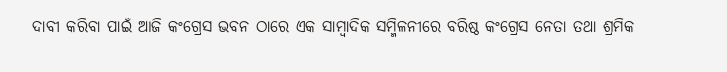ଦାବୀ କରିବା ପାଇଁ ଆଜି କଂଗ୍ରେସ ଭବନ ଠାରେ ଏକ ସାମ୍ବାଦିକ ସମ୍ମିଳନୀରେ ବରିଷ୍ଠ କଂଗ୍ରେସ ନେତା ତଥା ଶ୍ରମିକ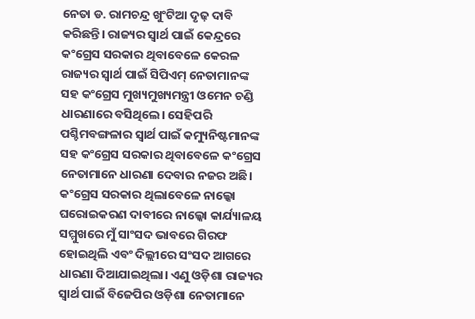ନେତା ଡ. ରାମଚନ୍ଦ୍ର ଖୁଂଟିଆ ଦୃଢ଼ ଦାବି କରିଛନ୍ତି। ରାଜ୍ୟର ସ୍ୱାର୍ଥ ପାଇଁ କେନ୍ଦ୍ରରେ କଂଗ୍ରେସ ସରକାର ଥିବାବେଳେ କେରଳ ରାଜ୍ୟର ସ୍ୱାର୍ଥ ପାଇଁ ସିପିଏମ୍ ନେତାମାନଙ୍କ ସହ କଂଗ୍ରେସ ମୁଖ୍ୟମୁଖ୍ୟମନ୍ତ୍ରୀ ଓମେନ ଚଣ୍ଡି ଧାରଣାରେ ବସିଥିଲେ। ସେହିପରି ପଶ୍ଚିମବଙ୍ଗଳାର ସ୍ୱାର୍ଥ ପାଇଁ କମ୍ୟୁନିଷ୍ଟମାନଙ୍କ ସହ କଂଗ୍ରେସ ସରକାର ଥିବାବେଳେ କଂଗ୍ରେସ ନେତାମାନେ ଧାରଣା ଦେବାର ନଜର ଅଛି।
କଂଗ୍ରେସ ସରକାର ଥିଲାବେଳେ ନାଲ୍କୋ ଘରୋଇକରଣ ଦାବୀରେ ନାଲ୍କୋ କାର୍ଯ୍ୟାଳୟ ସମ୍ମୁଖରେ ମୁଁ ସାଂସଦ ଭାବରେ ଗିରଫ ହୋଇଥିଲି ଏବଂ ଦିଲ୍ଲୀରେ ସଂସଦ ଆଗରେ ଧାରଣା ଦିଆଯାଇଥିଲା। ଏଣୁ ଓଡ଼ିଶା ରାଜ୍ୟର ସ୍ୱାର୍ଥ ପାଇଁ ବିଜେପିର ଓଡ଼ିଶା ନେତାମାନେ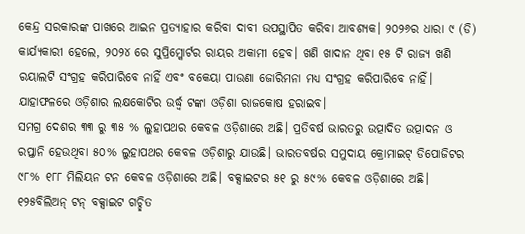କେନ୍ଦ୍ର ସରକାରଙ୍କ ପାଖରେ ଆଇନ ପ୍ରତ୍ୟାହାର କରିବା ଦାବୀ ଉପସ୍ଥାପିତ କରିବା ଆବଶ୍ୟକ। ୨୦୨୬ର ଧାରା ୯ (ଡି) କାର୍ଯ୍ୟକାରୀ ହେଲେ, ୨୦୨୪ ରେ ସୁପ୍ରିମ୍କୋର୍ଟର ରାୟର ଅକାମୀ ହେବ। ଖଣି ଖାଦାନ ଥିବା ୧୫ ଟି ରାଜ୍ୟ ଖଣି ରୟାଲଟି ସଂଗ୍ରହ କରିପାରିବେ ନାହିଁ ଏବଂ ବକେୟା ପାଉଣା ଜୋରିମନା ମଧ୍ୟ ସଂଗ୍ରହ କରିପାରିବେ ନାହିଁ। ଯାହାଫଳରେ ଓଡ଼ିଶାର ଲକ୍ଷକୋଟିର ଉର୍ଦ୍ଧ୍ୱ ଟଙ୍କା ଓଡ଼ିଶା ରାଜକୋଷ ହରାଇବ।
ସମଗ୍ର ଦେଶର ୩୩ ରୁ ୩୫ % ଲୁହାପଥର କେବଳ ଓଡ଼ିଶାରେ ଅଛି। ପ୍ରତିବର୍ଷ ଭାରତରୁ ଉତ୍ପାଦିତ ଉତ୍ପାଦନ ଓ ରପ୍ତାନି ହେଉଥିବା ୫୦% ଲୁହାପଥର କେବଳ ଓଡ଼ିଶାରୁ ଯାଉଛି। ଭାରତବର୍ଷର ସମୁଦାୟ କ୍ରୋମାଇଟ୍ ଡିପୋଜିଟର ୯୮% ୧୮୮ ମିଲିୟନ ଟନ କେବଳ ଓଡ଼ିଶାରେ ଅଛି। ବକ୍ସାଇଟର ୫୧ ରୁ ୫୯% କେବଳ ଓଡ଼ିଶାରେ ଅଛି। ୧୨୫ବିଲିଅନ୍ ଟନ୍ ବକ୍ସାଇଟ ଗଚ୍ଛିତ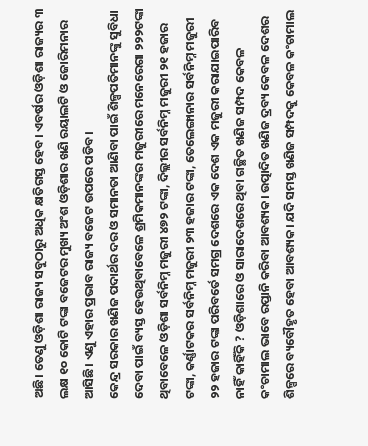ଅଛି। ତେଣୁ ଓଡ଼ିଶା ରାଜ୍ୟ ସବୁଠାରୁ ଅଧିକ କ୍ଷତିଗସ୍ତ ହେବ। ଏବର୍ଷର ଓଡ଼ିଶା ରାଜ୍ୟର ୩ ଲକ୍ଷ ୧୦ କୋଟି ଟଙ୍କା ବଜେଟର ମୁଖ୍ୟ ଅଂଶ ଓଡ଼ିଶାର ଖଣି ରୟାଲଟି ଓ ଜୋରିମନାର ଆସିଛି। ଏଣୁ ଏହାର ପ୍ରଭାବ ରାଜ୍ୟ ବଜେଟ ଉପରେ ପଡିବ।
କେନ୍ଦ୍ର ସରକାର ଖଣିଜ ପଦାର୍ଥର ଦର ଓ ସମାନତା ଆଣିବା ପାଇଁ ଶିଳ୍ପପତିମାନଙ୍କୁ ସୁବିଧା ଦେବା ପାଇଁ ବ୍ୟସ୍ତ ହେଉଥିବାବେଳେ ଶ୍ରମିକମାନଙ୍କର ମଜୁରୀରେ ମନେରେଗା ୨୨୨ଟଙ୍କା ଥିବାବେଳେ ଓଡ଼ିଶା ସର୍ବନିମ୍ନ ମଜୁରୀ ୪୭୨ ଟଙ୍କା, ଦିଲ୍ଲୀର ସର୍ବନିମ୍ନ ମଜୁରୀ ୨୧ ହଜାର ଟଙ୍କା, କର୍ଣ୍ଣାଟକର ସର୍ବନିମ୍ନ ମଜୁରୀ ୨୩ ହଜାର ଟଙ୍କା, ତେଲେଙ୍ଗାନାର ସର୍ବନିମ୍ନ ମଜୁରୀ ୨୨ ହଜାର ଟଙ୍କା ପରିବର୍ତେ ସମଗ୍ର ଦେଶରେ ଏକ ଦେଶ ଏକ ମଜୁରୀ କରାଯାଇପାରିବ ନାହିଁ କାହିଁକି ? ଓଡ଼ିଶାରେ ଓ ସାରାଦେଶରେ ଥିବା ଗଚ୍ଛିତ ଖଣିଜ ସମ୍ପଦ କେବଳ କଂଚାମାଲ ଭାବେ ରପ୍ତାନି କରିବା ଆବଶ୍ୟକ। ଉତ୍ପାଦିତ ଖଣିଜ ଦ୍ରବ୍ୟ କେବଳ ଦେଶର ଶିଳ୍ପରେ ବ୍ୟବୌହୃତ ହେବା ଆବଶ୍ୟକ। ଯଦି ସମସ୍ତ ଖଣିଜ ସମ୍ପଦକୁ କେବଳ କଂଚାମାଲ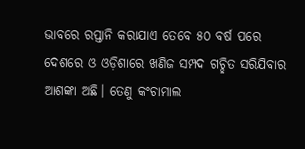ଭାବରେ ରପ୍ତାନି କରାଯାଏ ତେବେ ୫୦ ବର୍ଷ ପରେ ଦେଶରେ ଓ ଓଡ଼ିଶାରେ ଖଣିଜ ସମ୍ପଦ ଗଚ୍ଛିତ ସରିଯିବାର ଆଶଙ୍କା ଅଛି। ତେଣୁ କଂଚାମାଲ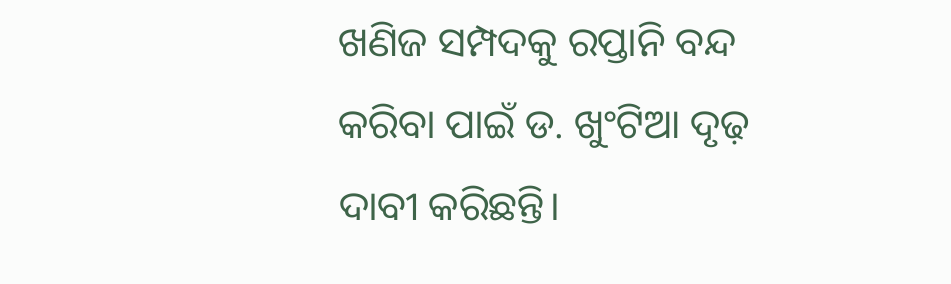ଖଣିଜ ସମ୍ପଦକୁ ରପ୍ତାନି ବନ୍ଦ କରିବା ପାଇଁ ଡ. ଖୁଂଟିଆ ଦୃଢ଼ ଦାବୀ କରିଛନ୍ତି।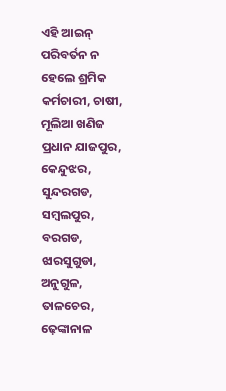ଏହି ଆଇନ୍ ପରିବର୍ତନ ନ ହେଲେ ଶ୍ରମିକ କର୍ମଚାରୀ, ଚାଷୀ, ମୂଲିଆ ଖଣିଜ ପ୍ରଧାନ ଯାଜପୁର, କେନ୍ଦୁଝର, ସୁନ୍ଦରଗଡ, ସମ୍ବଲପୁର, ବରଗଡ, ଝାରସୁଗୁଡା, ଅନୁଗୁଳ, ତାଳଚେର, ଢ଼େଙ୍କାନାଳ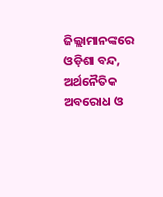ଜିଲ୍ଲାମାନଙ୍କରେ ଓଡ଼ିଶା ବନ୍ଦ, ଅର୍ଥନୈତିକ ଅବରୋଧ ଓ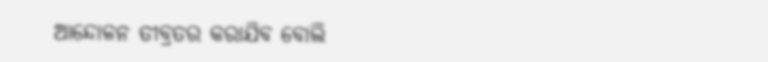ଆନ୍ଦୋଳନ ତୀବ୍ରତର କରାଯିବ ବୋଲି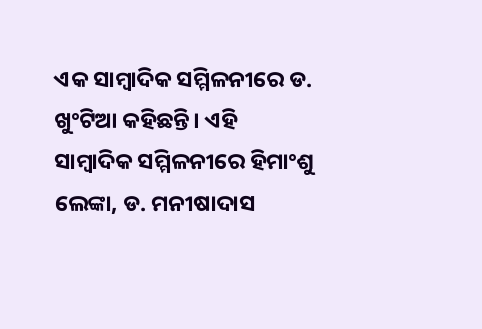ଏକ ସାମ୍ବାଦିକ ସମ୍ମିଳନୀରେ ଡ. ଖୁଂଟିଆ କହିଛନ୍ତି। ଏହି ସାମ୍ବାଦିକ ସମ୍ମିଳନୀରେ ହିମାଂଶୁ ଲେଙ୍କା, ଡ. ମନୀଷାଦାସ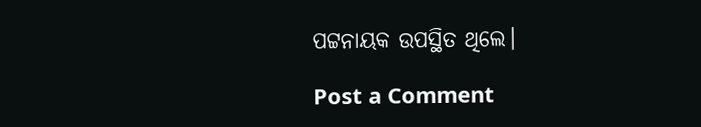ପଟ୍ଟନାୟକ ଉପସ୍ଥିତ ଥିଲେ।

Post a Comment